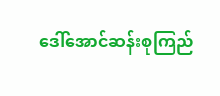ဒေါ်အောင်ဆန်းစုကြည်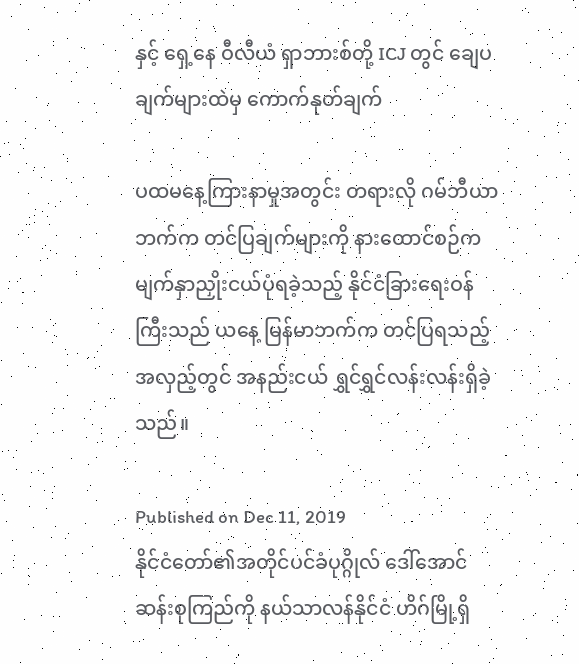နှင့် ရှေ့နေ ဝီလီယံ ရှာဘားစ်တို့ ICJ တွင် ချေပချက်များထဲမှ ကောက်နုတ်ချက်

ပထမနေ့ကြားနာမှုအတွင်း တရားလို ဂမ်ဘီယာဘက်က တင်ပြချက်များကို နားထောင်စဉ်က မျက်နှာညှိုးငယ်ပုံရခဲ့သည့် နိုင်ငံခြားရေးဝန်ကြီးသည် ယနေ့ မြန်မာဘက်က တင်ပြရသည့်အလှည့်တွင် အနည်းငယ် ရွှင်ရွှင်လန်းလန်းရှိခဲ့သည်။

Published on Dec 11, 2019
နိုင်ငံတော်၏အတိုင်ပင်ခံပုဂ္ဂိုလ် ဒေါ်အောင်ဆန်းစုကြည်ကို နယ်သာလန်နိုင်ငံ ဟိဂ်မြို့ရှိ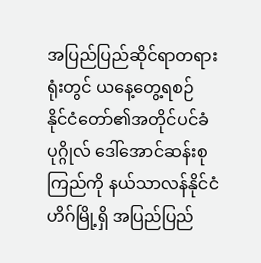အပြည်ပြည်ဆိုင်ရာတရားရုံးတွင် ယနေ့တွေ့ရစဉ်
နိုင်ငံတော်၏အတိုင်ပင်ခံပုဂ္ဂိုလ် ဒေါ်အောင်ဆန်းစုကြည်ကို နယ်သာလန်နိုင်ငံ ဟိဂ်မြို့ရှိ အပြည်ပြည်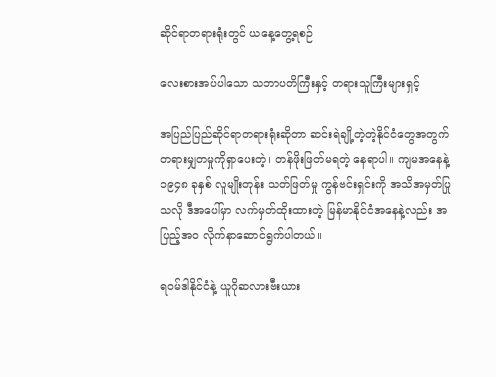ဆိုင်ရာတရားရုံးတွင် ယနေ့တွေ့ရစဉ်

လေးစားအပ်ပါသော သဘာပတိကြီးနှင့် တရားသူကြီးများရှင့်

အပြည်ပြည်ဆိုင်ရာတရားရုံးဆိုတာ ဆင်းရဲချို့တဲ့တဲ့နိုင်ငံတွေအတွက် တရားမျှတမှုကိုရှာပေးတဲ့၊ တန်ဖိုးဖြတ်မရတဲ့ နေရာပါ။ ကျမအနေနဲ့ ၁၉၄၈ ခုနှစ် လူမျိုးတုန်း သတ်ဖြတ်မှု ကွန်ဗင်းရှင်းကို အသိအမှတ်ပြုသလို ဒီအပေါ်မှာ လက်မှတ်ထိုးထားတဲ့ မြန်မာနိုင်ငံအနေနဲ့လည်း အပြည့်အဝ လိုက်နာဆောင်ရွက်ပါတယ်။

ရဝမ်ဒါနိုင်ငံနဲ့ ယူဂိုဆလားဗီးယား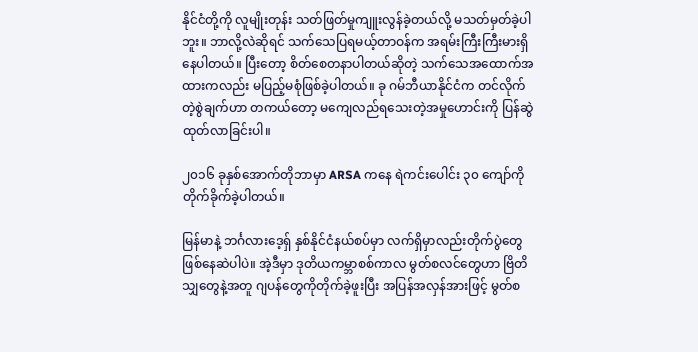နိုင်ငံတို့ကို လူမျိုးတုန်း သတ်ဖြတ်မှုကျူးလွန်ခဲ့တယ်လို့ မသတ်မှတ်ခဲ့ပါဘူး။ ဘာလို့လဲဆိုရင် သက်သေပြရမယ့်တာဝန်က အရမ်းကြီးကြီးမားရှိနေပါတယ်။ ပြီးတော့ စိတ်စေတနာပါတယ်ဆိုတဲ့ သက်သေအထောက်အထားကလည်း မပြည့်မစုံဖြစ်ခဲ့ပါတယ်။ ခု ဂမ်ဘီယာနိုင်ငံက တင်လိုက်တဲ့စွဲချက်ဟာ တကယ်တော့ မကျေလည်ရသေးတဲ့အမှုဟောင်းကို ပြန်ဆွဲထုတ်လာခြင်းပါ။

၂၀၁၆ ခုနှစ်အောက်တိုဘာမှာ ARSA ကနေ ရဲကင်းပေါင်း ၃၀ ကျော်ကို တိုက်ခိုက်ခဲ့ပါတယ်။

မြန်မာနဲ့ ဘင်္ဂလားဒေ့ရှ် နှစ်နိုင်ငံနယ်စပ်မှာ လက်ရှိမှာလည်းတိုက်ပွဲတွေ ဖြစ်နေဆဲပါပဲ။ အဲ့ဒီမှာ ဒုတိယကမ္ဘာစစ်ကာလ မွတ်စလင်တွေဟာ ဗြိတိသျှတွေနဲ့အတူ ဂျပန်တွေကိုတိုက်ခဲ့ဖူးပြီး အပြန်အလှန်အားဖြင့် မွတ်စ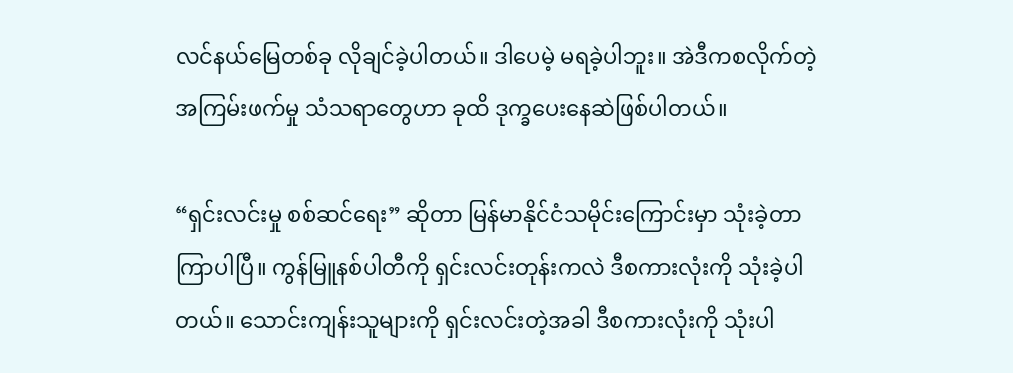လင်နယ်မြေတစ်ခု လိုချင်ခဲ့ပါတယ်။ ဒါပေမဲ့ မရခဲ့ပါဘူး။ အဲဒီကစလိုက်တဲ့ အကြမ်းဖက်မှု သံသရာတွေဟာ ခုထိ ဒုက္ခပေးနေဆဲဖြစ်ပါတယ်။

“ရှင်းလင်းမှု စစ်ဆင်ရေး” ဆိုတာ မြန်မာနိုင်ငံသမိုင်းကြောင်းမှာ သုံးခဲ့တာကြာပါပြီ။ ကွန်မြူနစ်ပါတီကို ရှင်းလင်းတုန်းကလဲ ဒီစကားလုံးကို သုံးခဲ့ပါတယ်။ သောင်းကျန်းသူများကို ရှင်းလင်းတဲ့အခါ ဒီစကားလုံးကို သုံးပါ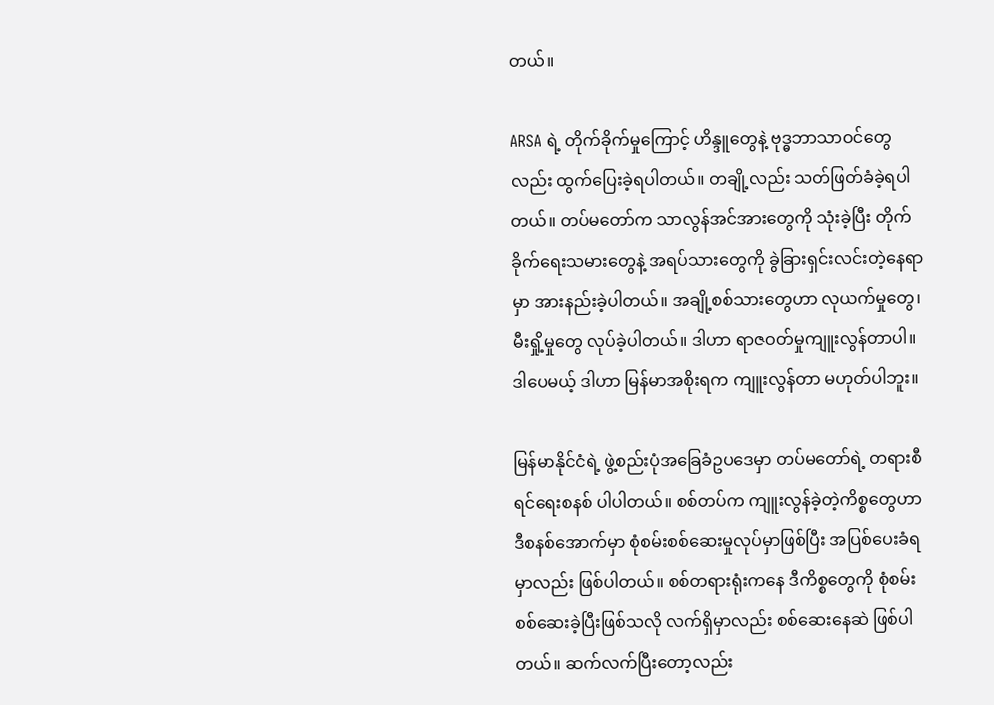တယ်။

ARSA ရဲ့ တိုက်ခိုက်မှုကြောင့် ဟိန္ဒူတွေနဲ့ ဗုဒ္ဓဘာသာဝင်တွေလည်း ထွက်ပြေးခဲ့ရပါတယ်။ တချို့လည်း သတ်ဖြတ်ခံခဲ့ရပါတယ်။ တပ်မတော်က သာလွန်အင်အားတွေကို သုံးခဲ့ပြီး တိုက်ခိုက်ရေးသမားတွေနဲ့ အရပ်သားတွေကို ခွဲခြားရှင်းလင်းတဲ့နေရာမှာ အားနည်းခဲ့ပါတယ်။ အချို့စစ်သားတွေဟာ လုယက်မှုတွေ၊ မီးရှို့မှုတွေ လုပ်ခဲ့ပါတယ်။ ဒါဟာ ရာဇဝတ်မှုကျူးလွန်တာပါ။ ဒါပေမယ့် ဒါဟာ မြန်မာအစိုးရက ကျူးလွန်တာ မဟုတ်ပါဘူး။

မြန်မာနိုင်ငံရဲ့ ဖွဲ့စည်းပုံအခြေခံဥပဒေမှာ တပ်မတော်ရဲ့ တရားစီရင်ရေးစနစ် ပါပါတယ်။ စစ်တပ်က ကျူးလွန်ခဲ့တဲ့ကိစ္စတွေဟာ ဒီစနစ်အောက်မှာ စုံစမ်းစစ်ဆေးမှုလုပ်မှာဖြစ်ပြီး အပြစ်ပေးခံရမှာလည်း ဖြစ်ပါတယ်။ စစ်တရားရုံးကနေ ဒီကိစ္စတွေကို စုံစမ်းစစ်ဆေးခဲ့ပြီးဖြစ်သလို လက်ရှိမှာလည်း စစ်ဆေးနေဆဲ ဖြစ်ပါတယ်။ ဆက်လက်ပြီးတော့လည်း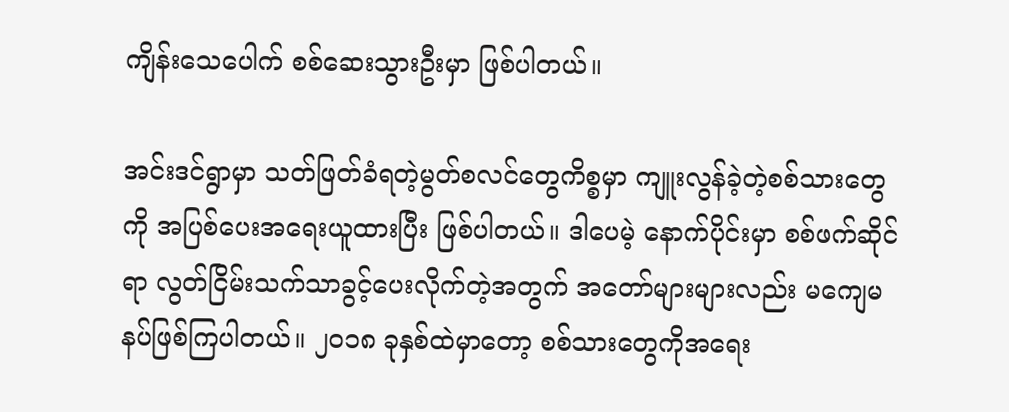ကျိန်းသေပေါက် စစ်ဆေးသွားဦးမှာ ဖြစ်ပါတယ်။

အင်းဒင်ရွာမှာ သတ်ဖြတ်ခံရတဲ့မွတ်စလင်တွေကိစ္စမှာ ကျူးလွန်ခဲ့တဲ့စစ်သားတွေကို အပြစ်ပေးအရေးယူထားပြီး ဖြစ်ပါတယ်။ ဒါပေမဲ့ နောက်ပိုင်းမှာ စစ်ဖက်ဆိုင်ရာ လွတ်ငြိမ်းသက်သာခွင့်ပေးလိုက်တဲ့အတွက် အတော်များများလည်း မကျေမနပ်ဖြစ်ကြပါတယ်။ ၂၀၁၈ ခုနှစ်ထဲမှာတော့ စစ်သားတွေကိုအရေး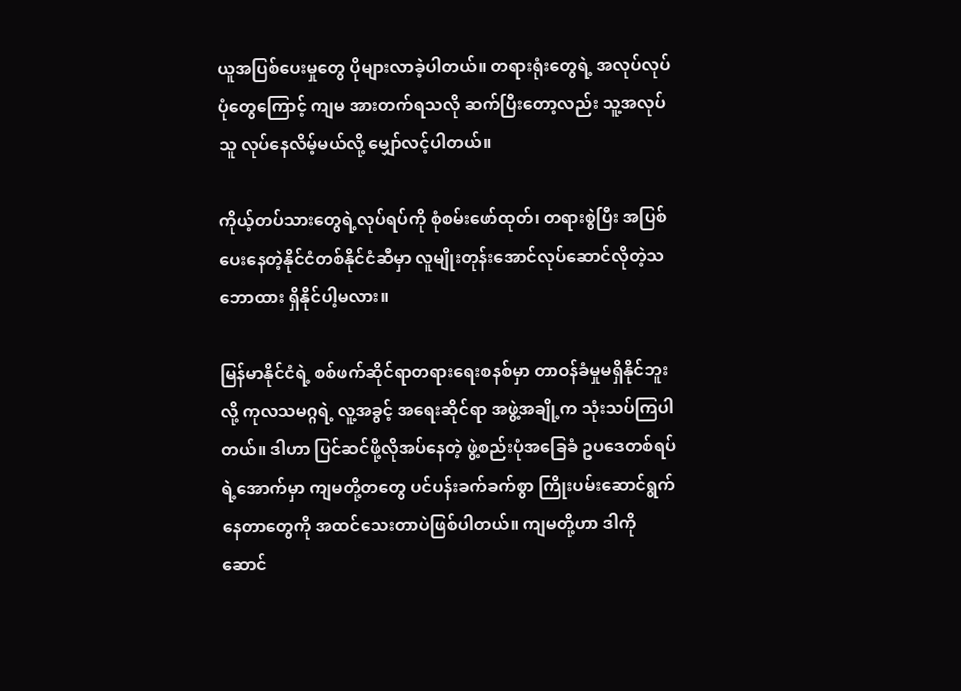ယူအပြစ်ပေးမှုတွေ ပိုများလာခဲ့ပါတယ်။ တရားရုံးတွေရဲ့ အလုပ်လုပ်ပုံတွေကြောင့် ကျမ အားတက်ရသလို ဆက်ပြီးတော့လည်း သူ့အလုပ်သူ လုပ်နေလိမ့်မယ်လို့ မျှော်လင့်ပါတယ်။

ကိုယ့်တပ်သားတွေရဲ့လုပ်ရပ်ကို စုံစမ်းဖော်ထုတ်၊ တရားစွဲပြီး အပြစ်ပေးနေတဲ့နိုင်ငံတစ်နိုင်ငံဆီမှာ လူမျိုးတုန်းအောင်လုပ်ဆောင်လိုတဲ့သဘောထား ရှိနိုင်ပါ့မလား။

မြန်မာနိုင်ငံရဲ့ စစ်ဖက်ဆိုင်ရာတရားရေးစနစ်မှာ တာဝန်ခံမှုမရှိနိုင်ဘူးလို့ ကုလသမဂ္ဂရဲ့ လူ့အခွင့် အရေးဆိုင်ရာ အဖွဲ့အချို့က သုံးသပ်ကြပါတယ်။ ဒါဟာ ပြင်ဆင်ဖို့လိုအပ်နေတဲ့ ဖွဲ့စည်းပုံအခြေခံ ဥပဒေတစ်ရပ်ရဲ့အောက်မှာ ကျမတို့တတွေ ပင်ပန်းခက်ခက်စွာ ကြိုးပမ်းဆောင်ရွက်နေတာတွေကို အထင်သေးတာပဲဖြစ်ပါတယ်။ ကျမတို့ဟာ ဒါကို ဆောင်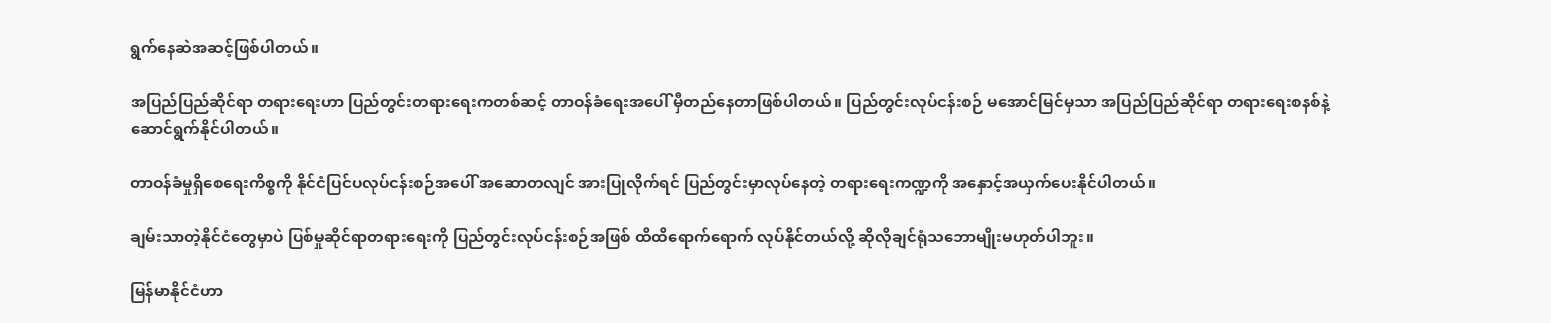ရွက်နေဆဲအဆင့်ဖြစ်ပါတယ်။

အပြည်ပြည်ဆိုင်ရာ တရားရေးဟာ ပြည်တွင်းတရားရေးကတစ်ဆင့် တာဝန်ခံရေးအပေါ် မှီတည်နေတာဖြစ်ပါတယ်။ ပြည်တွင်းလုပ်ငန်းစဉ် မအောင်မြင်မှသာ အပြည်ပြည်ဆိုင်ရာ တရားရေးစနစ်နဲ့ ဆောင်ရွက်နိုင်ပါတယ်။

တာဝန်ခံမှုရှိစေရေးကိစ္စကို နိုင်ငံပြင်ပလုပ်ငန်းစဉ်အပေါ် အဆောတလျင် အားပြုလိုက်ရင် ပြည်တွင်းမှာလုပ်နေတဲ့ တရားရေးကဏ္ဍကို အနှောင့်အယှက်ပေးနိုင်ပါတယ်။

ချမ်းသာတဲ့နိုင်ငံတွေမှာပဲ ပြစ်မှုဆိုင်ရာတရားရေးကို ပြည်တွင်းလုပ်ငန်းစဉ်အဖြစ် ထိထိရောက်ရောက် လုပ်နိုင်တယ်လို့ ဆိုလိုချင်ရုံသဘောမျိုးမဟုတ်ပါဘူး။

မြန်မာနိုင်ငံဟာ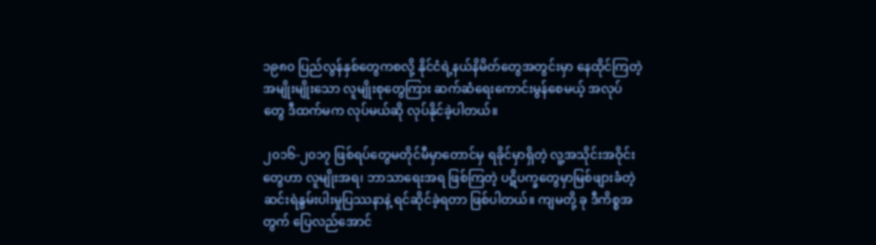၁၉၈၀ ပြည်လွန်နှစ်တွေကစလို့ နိုင်ငံရဲ့နယ်နိမိတ်တွေအတွင်းမှာ နေထိုင်ကြတဲ့ အမျိုးမျိုးသော လူမျိုးစုတွေကြား ဆက်ဆံရေးကောင်းမွန်စေမယ့် အလုပ်တွေ ဒီထက်မက လုပ်မယ်ဆို လုပ်နိုင်ခဲ့ပါတယ်။

၂၀၁၆-၂၀၁၇ ဖြစ်ရပ်တွေမတိုင်မီမှာတောင်မှ ရခိုင်မှာရှိတဲ့ လူ့အသိုင်းအဝိုင်းတွေဟာ လူမျိုးအရ၊ ဘာသာရေးအရ ဖြစ်ကြတဲ့ ပဋိပက္ခတွေမှာမြစ်ဖျားခံတဲ့ ဆင်းရဲနွမ်းပါးမှုပြဿနာနဲ့ ရင်ဆိုင်ခဲ့ရတာ ဖြစ်ပါတယ်။ ကျမတို့ ခု ဒီကိစ္စအတွက် ပြေလည်အောင်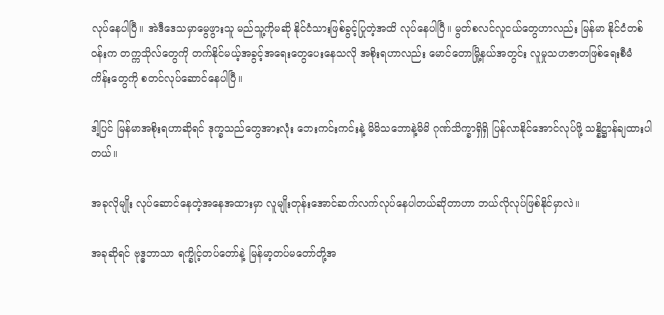လုပ်နေပါပြီ။ အဲဒီဒေသမှာမွေဖွားသူ မည်သူ့ကိုမဆို နိုင်ငံသားဖြစ်ခွင့်ပြုတဲ့အထိ လုပ်နေပါပြီ။ မွတ်စလင်လူငယ်တွေဟာလည်း မြန်မာ နိုင်ငံတစ်ဝန်းက တက္ကသိုလ်တွေကို တက်နိုင်မယ့်အခွင့်အရေးတွေပေးနေသလို အစိုးရဟာလည်း မောင်တောမြို့နယ်အတွင်း လူမှုသဟဇာတဖြစ်ရေးစီမံကိန်းတွေကို စတင်လုပ်ဆောင်နေပါပြီ။

ဒါ့ပြင် မြန်မာအစိုးရဟာဆိုရင် ဒုက္ခသည်တွေအားလုံး ဘေးကင်းကင်းနဲ့ မိမိသဘောနဲ့မိမိ ဂုဏ်သိက္ခာရှိရှိ ပြန်လာနိုင်အောင်လုပ်ဖို့ သန္နိဋ္ဌာန်ချထားပါတယ်။

အခုလိုမျိုး လုပ်ဆောင်နေတဲ့အနေအထားမှာ လူမျိုးတုန်းအောင်ဆက်လက်လုပ်နေပါတယ်ဆိုတာဟာ ဘယ်လိုလုပ်ဖြစ်နိုင်မှာလဲ။

အခုဆိုရင် ဗုဒ္ဓဘာသာ ရက္ခိုင့်တပ်တော်နဲ့ မြန်မာ့တပ်မတော်တို့အ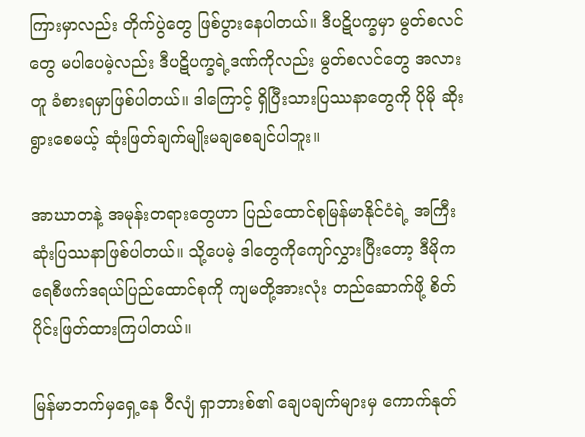ကြားမှာလည်း တိုက်ပွဲတွေ ဖြစ်ပွားနေပါတယ်။ ဒီပဋိပက္ခမှာ မွတ်စလင်တွေ မပါပေမဲ့လည်း ဒီပဋိပက္ခရဲ့ဒဏ်ကိုလည်း မွတ်စလင်တွေ အလားတူ ခံစားရမှာဖြစ်ပါတယ်။ ဒါကြောင့် ရှိပြီးသားပြဿနာတွေကို ပိုမို ဆိုးရွားစေမယ့် ဆုံးဖြတ်ချက်မျိုးမချစေချင်ပါဘူး။

အာဃာတနဲ့ အမုန်းတရားတွေဟာ ပြည်ထောင်စုမြန်မာနိုင်ငံရဲ့ အကြီးဆုံးပြဿနာဖြစ်ပါတယ်။ သို့ပေမဲ့ ဒါတွေကိုကျော်လွှားပြီးတော့ ဒီမိုကရေစီဖက်ဒရယ်ပြည်ထောင်စုကို ကျမတို့အားလုံး တည်ဆောက်ဖို့ စိတ်ပိုင်းဖြတ်ထားကြပါတယ်။

မြန်မာဘက်မှရှေ့နေ ဝီလျံ ရှာဘားစ်၏ ချေပချက်များမှ ကောက်နုတ်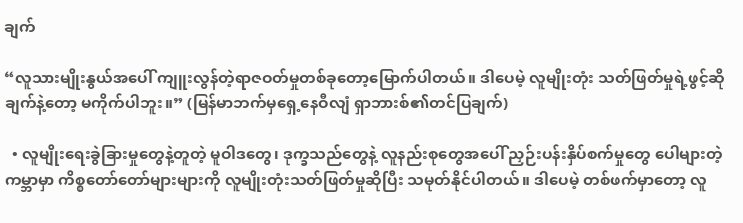ချက်

“လူသားမျိုးနွယ်အပေါ် ကျူးလွန်တဲ့ရာဇဝတ်မှုတစ်ခုတော့မြောက်ပါတယ်။ ဒါပေမဲ့ လူမျိုးတုံး သတ်ဖြတ်မှုရဲ့ဖွင့်ဆိုချက်နဲ့တော့ မကိုက်ပါဘူး။” (မြန်မာဘက်မှရှေ့နေဝီလျံ ရှာဘားစ်၏တင်ပြချက်)

  • လူမျိုးရေးခွဲခြားမှုတွေနဲ့တူတဲ့ မူဝါဒတွေ၊ ဒုက္ခသည်တွေနဲ့ လူနည်းစုတွေအပေါ် ညှဉ်းပန်းနှိပ်စက်မှုတွေ ပေါများတဲ့ ကမ္ဘာမှာ ကိစ္စတော်တော်များများကို လူမျိုးတုံးသတ်ဖြတ်မှုဆိုပြီး သမုတ်နိုင်ပါတယ်။ ဒါပေမဲ့ တစ်ဖက်မှာတော့ လူ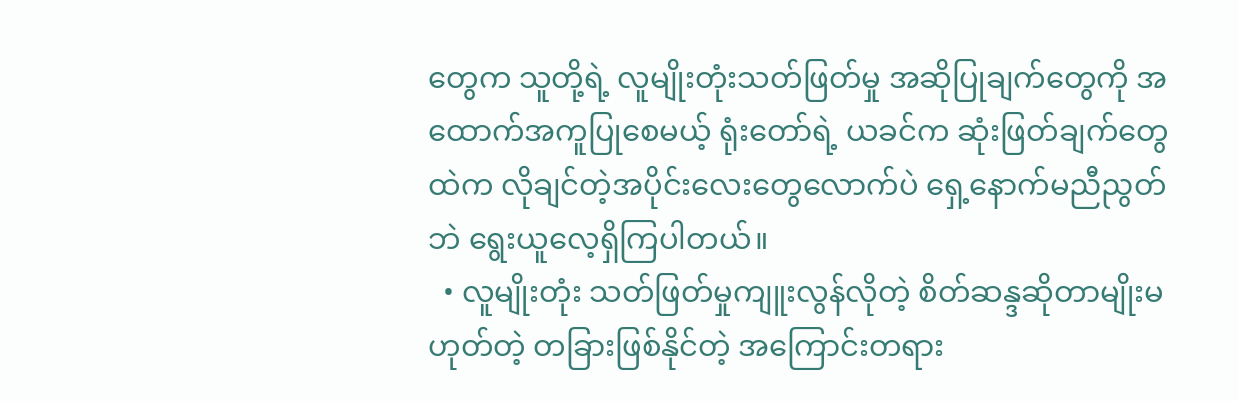တွေက သူတို့ရဲ့ လူမျိုးတုံးသတ်ဖြတ်မှု အဆိုပြုချက်တွေကို အထောက်အကူပြုစေမယ့် ရုံးတော်ရဲ့ ယခင်က ဆုံးဖြတ်ချက်တွေထဲက လိုချင်တဲ့အပိုင်းလေးတွေလောက်ပဲ ရှေ့နောက်မညီညွတ်ဘဲ ရွေးယူလေ့ရှိကြပါတယ်။
  • လူမျိုးတုံး သတ်ဖြတ်မှုကျူးလွန်လိုတဲ့ စိတ်ဆန္ဒဆိုတာမျိုးမဟုတ်တဲ့ တခြားဖြစ်နိုင်တဲ့ အကြောင်းတရား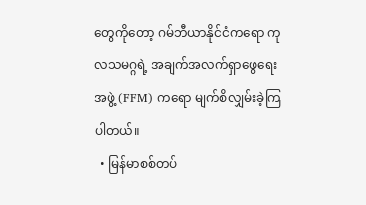တွေကိုတော့ ဂမ်ဘီယာနိုင်ငံကရော ကုလသမဂ္ဂရဲ့ အချက်အလက်ရှာဖွေရေး အဖွဲ့ (FFM) ကရော မျက်စိလျှမ်းခဲ့ကြပါတယ်။
  • မြန်မာစစ်တပ်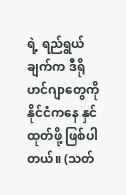ရဲ့ ရည်ရွယ်ချက်က ဒီရိုဟင်ဂျာတွေကို နိုင်ငံကနေ နှင်ထုတ်ဖို့ ဖြစ်ပါတယ်။ (သတ်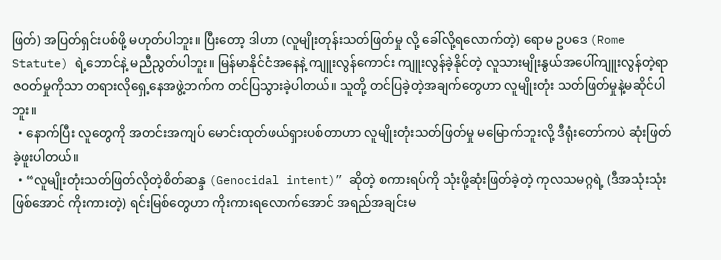ဖြတ်) အပြတ်ရှင်းပစ်ဖို့ မဟုတ်ပါဘူး။ ပြီးတော့ ဒါဟာ (လူမျိုးတုန်းသတ်ဖြတ်မှု လို့ ခေါ်လို့ရလောက်တဲ့) ရောမ ဥပဒေ (Rome Statute) ရဲ့ဘောင်နဲ့ မညီညွတ်ပါဘူး။ မြန်မာနိုင်ငံအနေနဲ့ ကျူးလွန်ကောင်း ကျူးလွန်ခဲ့နိုင်တဲ့ လူသားမျိုးနွယ်အပေါ်ကျူးလွန်တဲ့ရာဇဝတ်မှုကိုသာ တရားလိုရှေ့နေအဖွဲ့ဘက်က တင်ပြသွားခဲ့ပါတယ်။ သူတို့ တင်ပြခဲ့တဲ့အချက်တွေဟာ လူမျိုးတုံး သတ်ဖြတ်မှုနဲ့မဆိုင်ပါဘူး။
  • နောက်ပြီး လူတွေကို အတင်းအကျပ် မောင်းထုတ်ဖယ်ရှားပစ်တာဟာ လူမျိုးတုံးသတ်ဖြတ်မှု မမြောက်ဘူးလို့ ဒီရုံးတော်ကပဲ ဆုံးဖြတ်ခဲ့ဖူးပါတယ်။
  • “လူမျိုးတုံးသတ်ဖြတ်လိုတဲ့စိတ်ဆန္ဒ (Genocidal intent)” ဆိုတဲ့ စကားရပ်ကို သုံးဖို့ဆုံးဖြတ်ခဲ့တဲ့ ကုလသမဂ္ဂရဲ့ (ဒီအသုံးသုံးဖြစ်အောင် ကိုးကားတဲ့) ရင်းမြစ်တွေဟာ ကိုးကားရလောက်အောင် အရည်အချင်းမ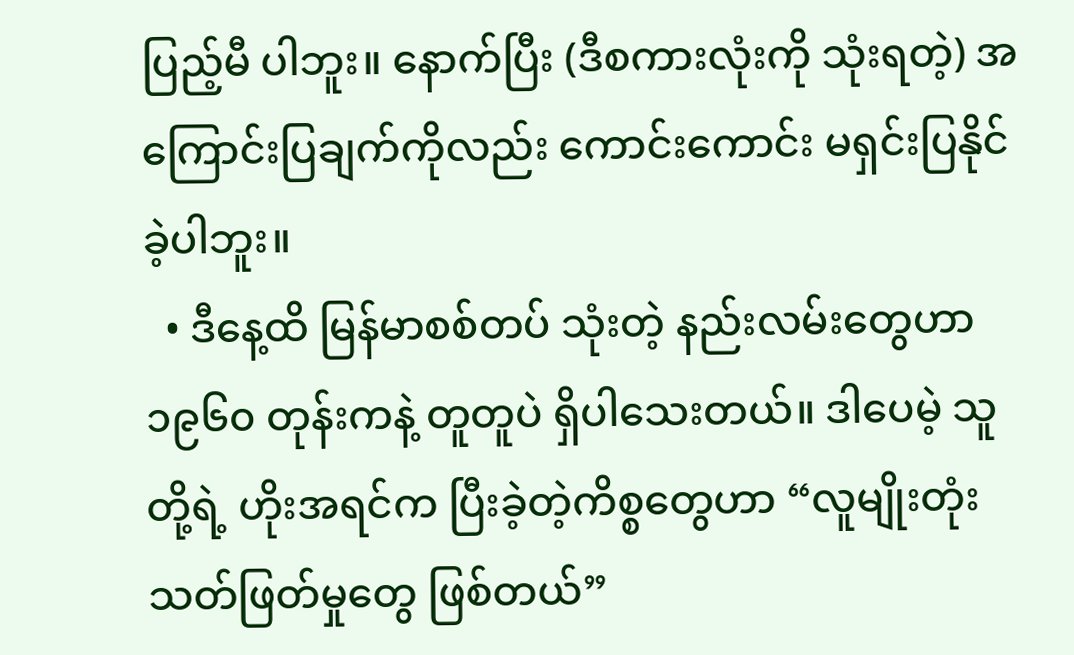ပြည့်မီ ပါဘူး။ နောက်ပြီး (ဒီစကားလုံးကို သုံးရတဲ့) အကြောင်းပြချက်ကိုလည်း ကောင်းကောင်း မရှင်းပြနိုင်ခဲ့ပါဘူး။
  • ဒီနေ့ထိ မြန်မာစစ်တပ် သုံးတဲ့ နည်းလမ်းတွေဟာ ၁၉၆၀ တုန်းကနဲ့ တူတူပဲ ရှိပါသေးတယ်။ ဒါပေမဲ့ သူတို့ရဲ့ ဟိုးအရင်က ပြီးခဲ့တဲ့ကိစ္စတွေဟာ “လူမျိုးတုံးသတ်ဖြတ်မှုတွေ ဖြစ်တယ်”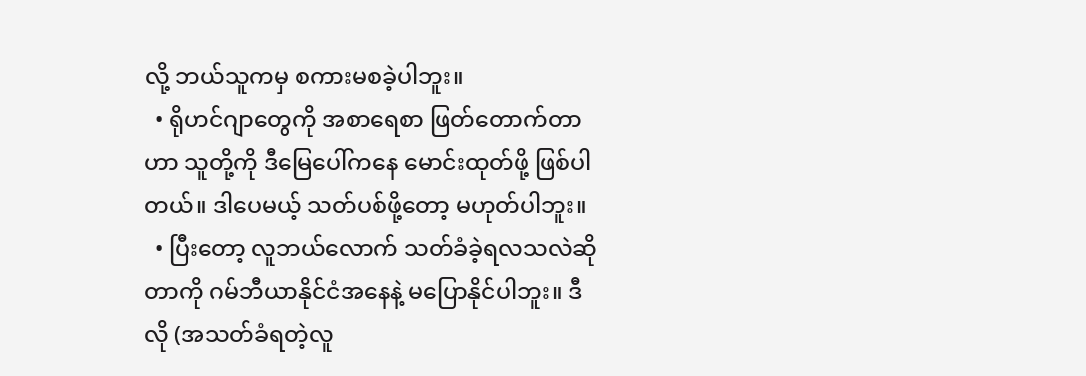လို့ ဘယ်သူကမှ စကားမစခဲ့ပါဘူး။
  • ရိုဟင်ဂျာတွေကို အစာရေစာ ဖြတ်တောက်တာဟာ သူတို့ကို ဒီမြေပေါ်ကနေ မောင်းထုတ်ဖို့ ဖြစ်ပါတယ်။ ဒါပေမယ့် သတ်ပစ်ဖို့တော့ မဟုတ်ပါဘူး။
  • ပြီးတော့ လူဘယ်လောက် သတ်ခံခဲ့ရလသလဲဆိုတာကို ဂမ်ဘီယာနိုင်ငံအနေနဲ့ မပြောနိုင်ပါဘူး။ ဒီလို (အသတ်ခံရတဲ့လူ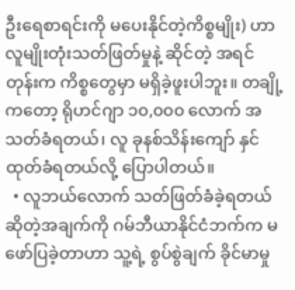ဦးရေစာရင်းကို မပေးနိုင်တဲ့ကိစ္စမျိုး) ဟာ လူမျိုးတုံးသတ်ဖြတ်မှုနဲ့ ဆိုင်တဲ့ အရင်တုန်းက ကိစ္စတွေမှာ မရှိခဲ့ဖူးပါဘူး။ တချို့ကတော့ ရိုဟင်ဂျာ ၁၀,၀၀၀ လောက် အသတ်ခံရတယ်၊ လူ ခုနစ်သိန်းကျော် နှင်ထုတ်ခံရတယ်လို့ ပြောပါတယ်။
  • လူဘယ်လောက် သတ်ဖြတ်ခံခဲ့ရတယ်ဆိုတဲ့အချက်ကို ဂမ်ဘီယာနိုင်ငံဘက်က မဖော်ပြခဲ့တာဟာ သူ့ရဲ့ စွပ်စွဲချက် ခိုင်မာမှု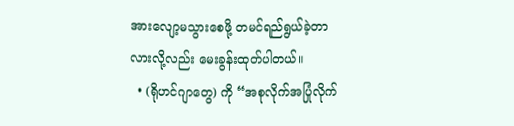အားလျော့မသွားစေဖို့ တမင်ရည်ရွယ်ခဲ့တာလားလို့လည်း မေးခွန်းထုတ်ပါတယ်။
  • (ရိုဟင်ဂျာတွေ) ကို “အစုလိုက်အပြုံလိုက်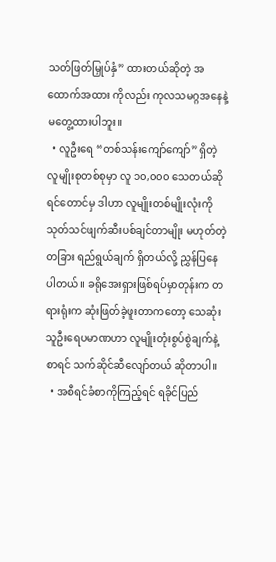သတ်ဖြတ်မြှုပ်နှံ” ထားတယ်ဆိုတဲ့ အထောက်အထား ကိုလည်း ကုလသမဂ္ဂအနေနဲ့ မတွေ့ထားပါဘူး။
  • လူဦးရေ “တစ်သန်းကျော်ကျော်” ရှိတဲ့ လူမျိုးစုတစ်စုမှာ လူ ၁၀,၀၀၀ သေတယ်ဆိုရင်တောင်မှ ဒါဟာ လူမျိုးတစ်မျိုးလုံးကို သုတ်သင်ဖျက်ဆီးပစ်ချင်တာမျိုး မဟုတ်တဲ့ တခြား ရည်ရွယ်ချက် ရှိတယ်လို့ ညွှန်ပြနေပါတယ်။ ခရိုအေးရှားဖြစ်ရပ်မှာတုန်းက တရားရုံးက ဆုံးဖြတ်ခဲ့ဖူးတာကတော့ သေဆုံးသူဦးရေပမာဏဟာ လူမျိုးတုံးစွပ်စွဲချက်နဲ့စာရင် သက်ဆိုင်ဆီလျော်တယ် ဆိုတာပါ။
  • အစီရင်ခံစာကိုကြည့်ရင် ရခိုင်ပြည်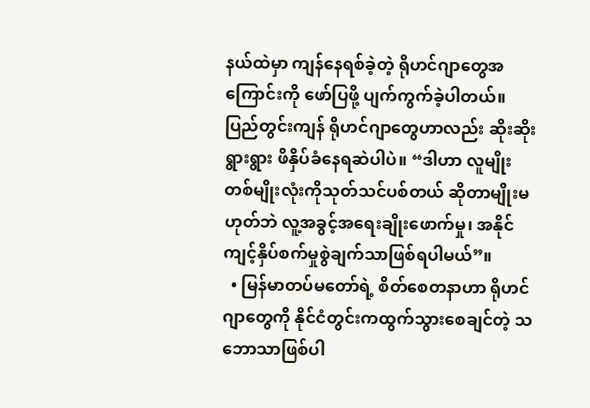နယ်ထဲမှာ ကျန်နေရစ်ခဲ့တဲ့ ရိုဟင်ဂျာတွေအကြောင်းကို ဖော်ပြဖို့ ပျက်ကွက်ခဲ့ပါတယ်။ ပြည်တွင်းကျန် ရိုဟင်ဂျာတွေဟာလည်း ဆိုးဆိုးရွားရွား ဖိနှိပ်ခံနေရဆဲပါပဲ။ “ဒါဟာ လူမျိုးတစ်မျိုးလုံးကိုသုတ်သင်ပစ်တယ် ဆိုတာမျိုးမဟုတ်ဘဲ လူ့အခွင့်အရေးချိုးဖောက်မှု၊ အနိုင်ကျင့်နှိပ်စက်မှုစွဲချက်သာဖြစ်ရပါမယ်”။
  • မြန်မာတပ်မတော်ရဲ့ စိတ်စေတနာဟာ ရိုဟင်ဂျာတွေကို နိုင်ငံတွင်းကထွက်သွားစေချင်တဲ့ သဘောသာဖြစ်ပါ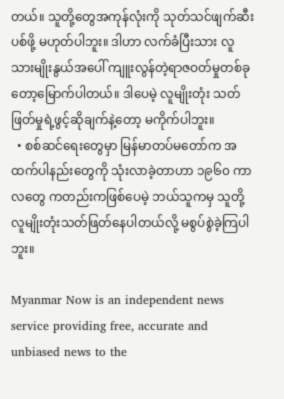တယ်။ သူတို့တွေအကုန်လုံးကို သုတ်သင်ဖျက်ဆီးပစ်ဖို့ မဟုတ်ပါဘူး။ ဒါဟာ လက်ခံပြီးသား လူသားမျိုးနွယ်အပေါ် ကျူးလွန်တဲ့ရာဇဝတ်မှုတစ်ခုတော့မြောက်ပါတယ်။ ဒါပေမဲ့ လူမျိုးတုံး သတ်ဖြတ်မှုရဲ့ဖွင့်ဆိုချက်နဲ့တော့ မကိုက်ပါဘူး။
  • စစ်ဆင်ရေးတွေမှာ မြန်မာတပ်မတော်က အထက်ပါနည်းတွေကို သုံးလာခဲ့တာဟာ ၁၉၆၀ ကာလတွေ ကတည်းကဖြစ်ပေမဲ့ ဘယ်သူကမှ သူတို့ လူမျိုးတုံးသတ်ဖြတ်နေပါတယ်လို့ မစွပ်စွဲခဲ့ကြပါဘူး။

Myanmar Now is an independent news service providing free, accurate and unbiased news to the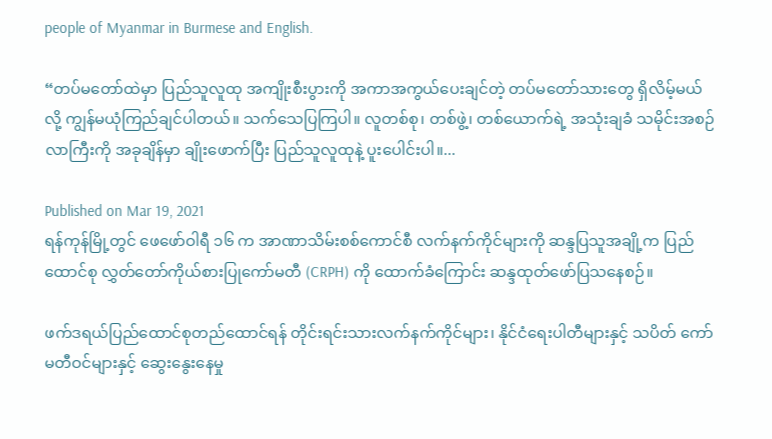people of Myanmar in Burmese and English.

“တပ်မတော်ထဲမှာ ပြည်သူလူထု အကျိုးစီးပွားကို အကာအကွယ်ပေးချင်တဲ့ တပ်မတော်သားတွေ ရှိလိမ့်မယ်လို့ ကျွန်မယုံကြည်ချင်ပါတယ်။ သက်သေပြကြပါ။ လူတစ်စု၊ တစ်ဖွဲ့၊ တစ်ယောက်ရဲ့ အသုံးချခံ သမိုင်းအစဉ်လာကြီးကို အခုချိန်မှာ ချိုးဖောက်ပြီး ပြည်သူလူထုနဲ့ ပူးပေါင်းပါ။...

Published on Mar 19, 2021
ရန်ကုန်မြို့တွင် ဖေဖော်ဝါရီ ၁၆ က အာဏာသိမ်းစစ်ကောင်စီ လက်နက်ကိုင်များကို ဆန္ဒပြသူအချို့က ပြည်ထောင်စု လွှတ်တော်ကိုယ်စားပြုကော်မတီ (CRPH) ကို ထောက်ခံကြောင်း ဆန္ဒထုတ်ဖော်ပြသနေစဉ်။

ဖက်ဒရယ်ပြည်ထောင်စုတည်ထောင်ရန် တိုင်းရင်းသားလက်နက်ကိုင်များ၊ နိုင်ငံရေးပါတီများနှင့် သပိတ် ကော်မတီဝင်များနှင့် ဆွေးနွေးနေမှု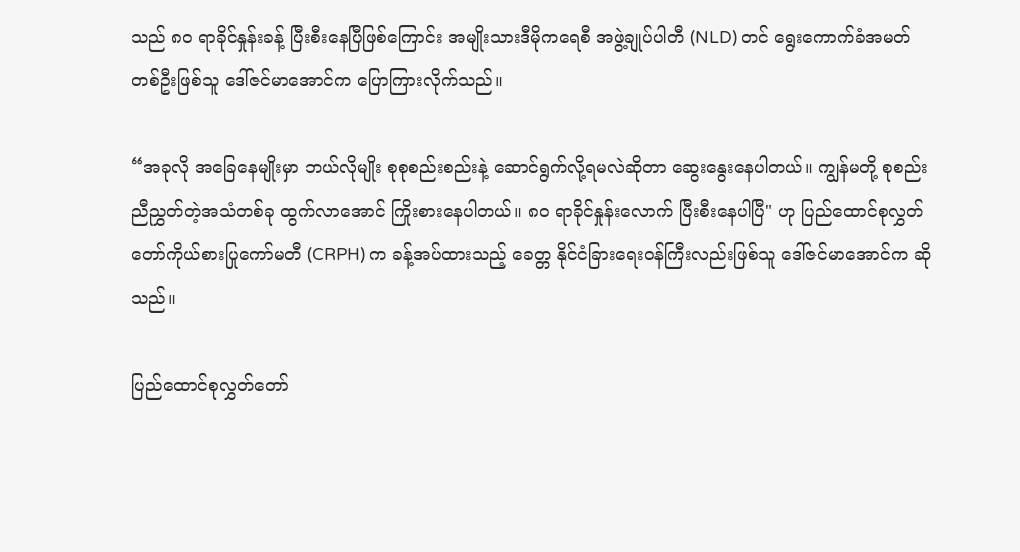သည် ၈၀ ရာခိုင်နှုန်းခန့် ပြီးစီးနေပြီဖြစ်ကြောင်း အမျိုးသားဒီမိုကရေစီ အဖွဲ့ချုပ်ပါတီ (NLD) တင် ရွေးကောက်ခံအမတ်တစ်ဦးဖြစ်သူ ဒေါ်ဇင်မာအောင်က ပြောကြားလိုက်သည်။

“အခုလို အခြေနေမျိုးမှာ ဘယ်လိုမျိုး စုစုစည်းစည်းနဲ့ ဆောင်ရွက်လို့ရမလဲဆိုတာ ဆွေးနွေးနေပါတယ်။ ကျွန်မတို့ စုစည်းညီညွှတ်တဲ့အသံတစ်ခု ထွက်လာအောင် ကြိုးစားနေပါတယ်။ ၈၀ ရာခိုင်နှုန်းလောက် ပြီးစီးနေပါပြီ" ဟု ပြည်ထောင်စုလွှတ်တော်ကိုယ်စားပြုကော်မတီ (CRPH) က ခန့်အပ်ထားသည့် ခေတ္တ နိုင်ငံခြားရေးဝန်ကြီးလည်းဖြစ်သူ ဒေါ်ဇင်မာအောင်က ဆိုသည်။

ပြည်ထောင်စုလွှတ်တော်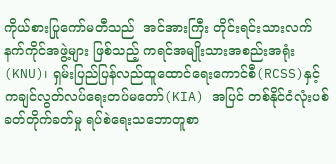ကိုယ်စားပြုကော်မတီသည်  အင်အားကြီး တိုင်းရင်းသားလက်နက်ကိုင်အဖွဲ့များ ဖြစ်သည့် ကရင်အမျိုးသားအစည်းအရုံး(KNU)၊ ရှမ်းပြည်ပြန်လည်ထူထောင်ရေးကောင်စီ(RCSS)နှင့် ကချင်လွတ်လပ်ရေးတပ်မတော်(KIA) အပြင် တစ်နိုင်ငံလုံးပစ်ခတ်တိုက်ခတ်မှု ရပ်စဲရေးသဘောတူစာ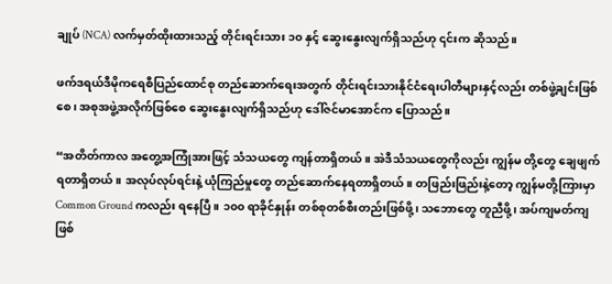ချုပ် (NCA) လက်မှတ်ထိုးထားသည့် တိုင်းရင်းသား ၁၀ နှင့် ဆွေးနွေးလျက်ရှိသည်ဟု ၎င်းက ဆိုသည်။

ဖက်ဒရယ်ဒီမိုကရေစီပြည်ထောင်စု တည်ဆောက်ရေးအတွက် တိုင်းရင်းသားနိုင်ငံရေးပါတီများနှင့်လည်း တစ်ဖွဲ့ချင်းဖြစ်စေ၊ အစုအဖွဲ့အလိုက်ဖြစ်စေ ဆွေးနွေးလျက်ရှိသည်ဟု ဒေါ်ဇင်မာအောင်က ပြောသည်။

“အတိတ်ကာလ အတွေ့အကြုံအားဖြင့် သံသယတွေ ကျန်တာရှိတယ်။ အဲဒီသံသယတွေကိုလည်း ကျွန်မ တို့တွေ ချေဖျက်ရတာရှိတယ်။ အလုပ်လုပ်ရင်းနဲ့ ယုံကြည်မှုတွေ တည်ဆောက်နေရတာရှိတယ်။ တဖြည်းဖြည်းနဲ့တော့ ကျွန်မတို့ကြားမှာ Common Ground ကလည်း ရနေပြီ။ ၁၀၀ ရာခိုင်နှုန်း တစ်စုတစ်စီးတည်းဖြစ်ဖို့၊ သဘောတွေ တူညီဖို့၊ အပ်ကျမတ်ကျဖြစ်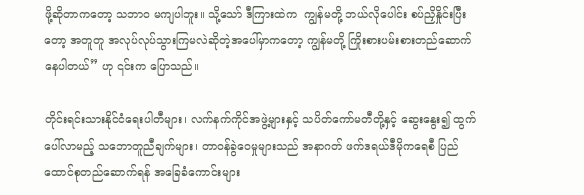ဖို့ဆိုတာကတော့ သဘာဝ မကျပါဘူး။ သို့သော် ဒီကြားထဲက  ကျွန်မတို့ ဘယ်လိုပေါင်း စပ်ညှိနှိုင်းပြီးတော့ အတူတူ အလုပ်လုပ်သွားကြမလဲဆိုတဲ့အပေါ်မှာကတော့ ကျွန်မတို့ ကြိုးစားပမ်းစားတည်ဆောက်နေပါတယ်” ဟု ၎င်းက ပြောသည်။

တိုင်းရင်းသားနိုင်ငံရေးပါတီများ၊ လက်နက်ကိုင်အဖွဲ့များနှင့် သပိတ်ကော်မတီတို့နှင့် ဆွေးနွေး၍ ထွက်ပေါ်လာမည့် သဘောတူညီချက်များ၊ တာဝန်ခွဲဝေမှုများသည် အနာဂတ် ဖက်ဒရယ်ဒီမိုကရေစီ ပြည်ထောင်စုတည်ဆောက်ရန် အခြေခံကောင်းများ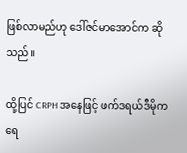ဖြစ်လာမည်ဟု ဒေါ်ဇင်မာအောင်က ဆိုသည်။

ထို့ပြင် CRPH အနေဖြင့် ဖက်ဒရယ်ဒီမိုကရေ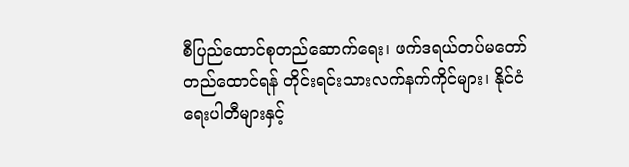စီပြည်ထောင်စုတည်ဆောက်ရေး၊ ဖက်ဒရယ်တပ်မတော် တည်ထောင်ရန် တိုင်းရင်းသားလက်နက်ကိုင်များ၊ နိုင်ငံရေးပါတီများနှင့်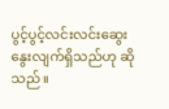ပွင့်ပွင့်လင်းလင်းဆွေးနွေးလျက်ရှိသည်ဟု ဆိုသည်။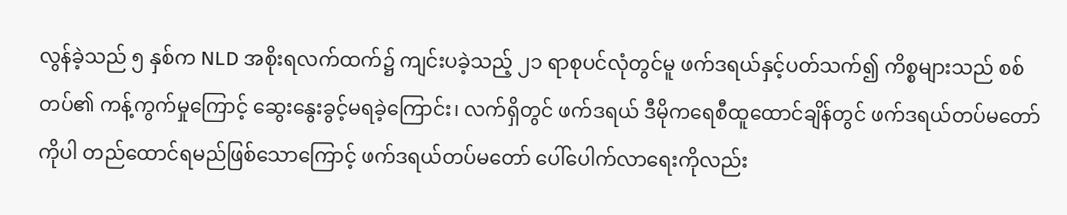လွန်ခဲ့သည် ၅ နှစ်က NLD အစိုးရလက်ထက်၌ ကျင်းပခဲ့သည့် ၂၁ ရာစုပင်လုံတွင်မူ ဖက်ဒရယ်နှင့်ပတ်သက်၍ ကိစ္စများသည် စစ်တပ်၏ ကန့်ကွက်မှုကြောင့် ဆွေးနွေးခွင့်မရခဲ့ကြောင်း၊ လက်ရှိတွင် ဖက်ဒရယ် ဒီမိုကရေစီထူထောင်ချိန်တွင် ဖက်ဒရယ်တပ်မတော်ကိုပါ တည်ထောင်ရမည်ဖြစ်သောကြောင့် ဖက်ဒရယ်တပ်မတော် ပေါ်ပေါက်လာရေးကိုလည်း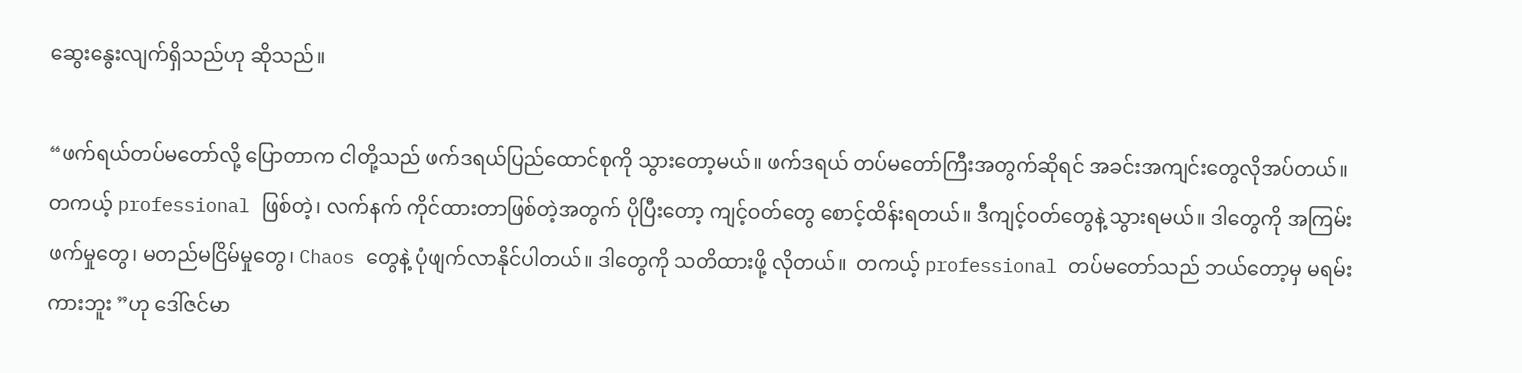ဆွေးနွေးလျက်ရှိသည်ဟု ဆိုသည်။

“ဖက်ရယ်တပ်မတော်လို့ ပြောတာက ငါတို့သည် ဖက်ဒရယ်ပြည်ထောင်စုကို သွားတော့မယ်။ ဖက်ဒရယ် တပ်မတော်ကြီးအတွက်ဆိုရင် အခင်းအကျင်းတွေလိုအပ်တယ်။ တကယ့် professional ဖြစ်တဲ့၊ လက်နက် ကိုင်ထားတာဖြစ်တဲ့အတွက် ပိုပြီးတော့ ကျင့်ဝတ်တွေ စောင့်ထိန်းရတယ်။ ဒီကျင့်ဝတ်တွေနဲ့ သွားရမယ်။ ဒါတွေကို အကြမ်းဖက်မှုတွေ၊ မတည်မငြိမ်မှုတွေ၊ Chaos တွေနဲ့ ပုံဖျက်လာနိုင်ပါတယ်။ ဒါတွေကို သတိထားဖို့ လိုတယ်။  တကယ့် professional တပ်မတော်သည် ဘယ်တော့မှ မရမ်းကားဘူး ”ဟု ဒေါ်ဇင်မာ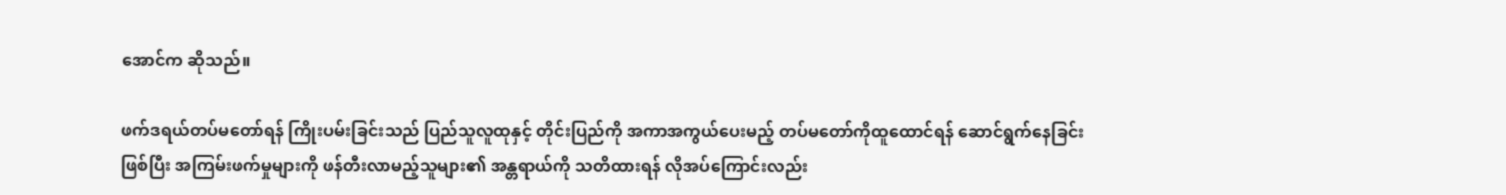အောင်က ဆိုသည်။

ဖက်ဒရယ်တပ်မတော်ရန် ကြိုးပမ်းခြင်းသည် ပြည်သူလူထုနှင့် တိုင်းပြည်ကို အကာအကွယ်ပေးမည့် တပ်မတော်ကိုထူထောင်ရန် ဆောင်ရွက်နေခြင်းဖြစ်ပြီး အကြမ်းဖက်မှုများကို ဖန်တီးလာမည့်သူများ၏ အန္တရာယ်ကို သတိထားရန် လိုအပ်ကြောင်းလည်း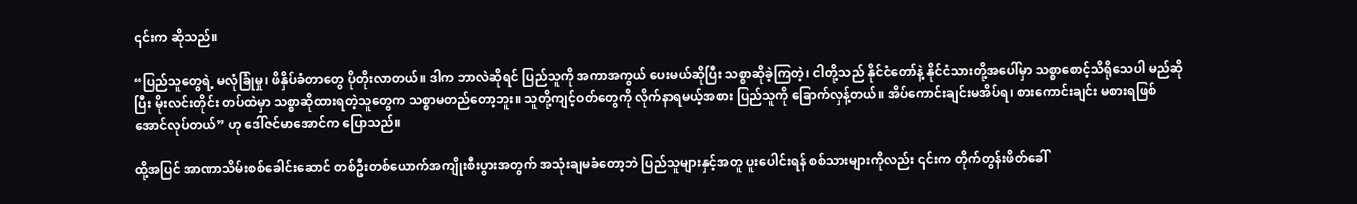၎င်းက ဆိုသည်။

“ပြည်သူတွေရဲ့ မလုံခြုံမှု၊ ဖိနှိပ်ခံတာတွေ ပိုတိုးလာတယ်။ ဒါက ဘာလဲဆိုရင် ပြည်သူကို အကာအကွယ် ပေးမယ်ဆိုပြီး သစ္စာဆိုခဲ့ကြတဲ့၊ ငါတို့သည် နိုင်ငံတော်နဲ့ နိုင်ငံသားတို့အပေါ်မှာ သစ္စာစောင့်သိရိုသေပါ မည်ဆိုပြီး မိုးလင်းတိုင်း တပ်ထဲမှာ သစ္စာဆိုထားရတဲ့သူတွေက သစ္စာမတည်တော့ဘူး။ သူတို့ကျင့်ဝတ်တွေကို လိုက်နာရမယ့်အစား ပြည်သူကို ခြောက်လှန့်တယ်။ အိပ်ကောင်းချင်းမအိပ်ရ၊ စားကောင်းချင်း မစားရဖြစ်အောင်လုပ်တယ်” ဟု ဒေါ်ဇင်မာအောင်က ပြောသည်။

ထို့အပြင် အာဏာသိမ်းစစ်ခေါင်းဆောင် တစ်ဦးတစ်ယောက်အကျိုးစီးပွားအတွက် အသုံးချမခံတော့ဘဲ ပြည်သူများနှင့်အတူ ပူးပေါင်းရန် စစ်သားများကိုလည်း ၎င်းက တိုက်တွန်းဖိတ်ခေါ်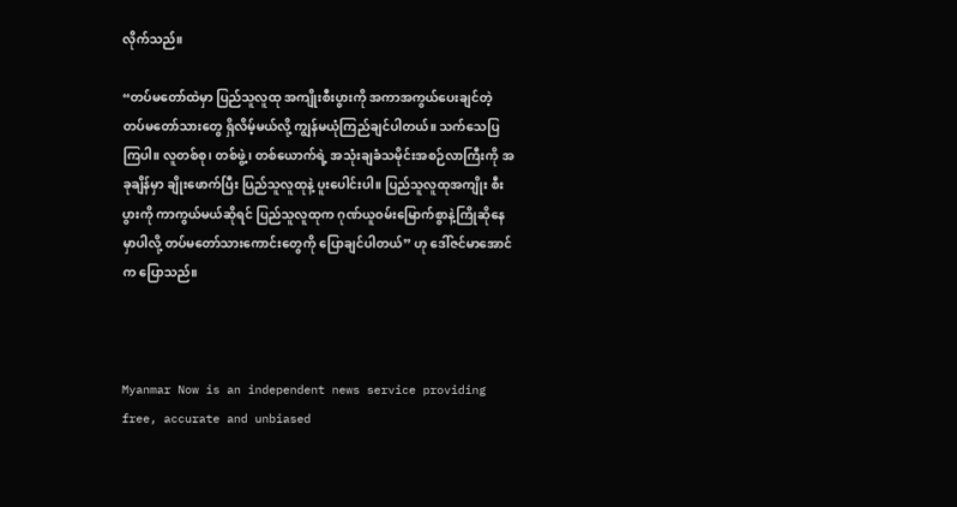လိုက်သည်။

“တပ်မတော်ထဲမှာ ပြည်သူလူထု အကျိုးစီးပွားကို အကာအကွယ်ပေးချင်တဲ့ တပ်မတော်သားတွေ ရှိလိမ့်မယ်လို့ ကျွန်မယုံကြည်ချင်ပါတယ်။ သက်သေပြကြပါ။ လူတစ်စု၊ တစ်ဖွဲ့၊ တစ်ယောက်ရဲ့ အသုံးချခံသမိုင်းအစဉ်လာကြီးကို အခုချိန်မှာ ချိုးဖောက်ပြီး ပြည်သူလူထုနဲ့ ပူးပေါင်းပါ။ ပြည်သူလူထုအကျိုး စီးပွားကို ကာကွယ်မယ်ဆိုရင် ပြည်သူလူထုက ဂုဏ်ယူဝမ်းမြောက်စွာနဲ့ကြိုဆိုနေမှာပါလို့ တပ်မတော်သားကောင်းတွေကို ပြောချင်ပါတယ်” ဟု ဒေါ်ဇင်မာအောင်က ပြောသည်။



Myanmar Now is an independent news service providing free, accurate and unbiased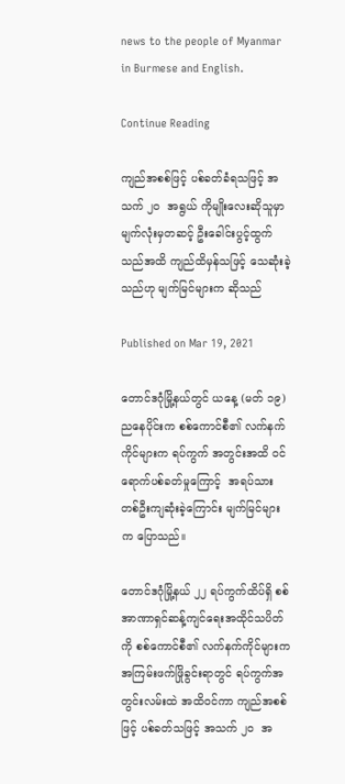news to the people of Myanmar in Burmese and English.

Continue Reading

ကျည်အစစ်ဖြင့် ပစ်ခတ်ခံရသဖြင့် အသက် ၂၀  အရွယ် ကိုမျိုးလေးဆိုသူမှာ မျက်လုံးမှတဆင့် ဦးခေါင်းပွင့်ထွက်သည်အထိ ကျည်ထိမှန်သဖြင့် သေဆုံးခဲ့သည်ဟု မျက်မြင်များက ဆိုသည်

Published on Mar 19, 2021

တောင်ဒဂုံမြို့နယ်တွင် ယနေ့ (မတ် ၁၉) ညနေပိုင်းက စစ်ကောင်စီ၏ လက်နက်ကိုင်များက ရပ်ကွက် အတွင်းအထိ ဝင်ရောက်ပစ်ခတ်မှုကြောင့်  အရပ်သားတစ်ဦးကျဆုံးခဲ့ကြောင်း မျက်မြင်များက ပြောသည်။

တောင်ဒဂုံမြို့နယ် ၂၂ ရပ်ကွက်ထိပ်ရှိ စစ်အာဏာရှင်ဆန့်ကျင်ရေးအထိုင်သပိတ်ကို စစ်ကောင်စီ၏ လက်နက်ကိုင်များက အကြမ်းဖက်ဖြိုခွင်းရာတွင် ရပ်ကွက်အတွင်းလမ်းထဲ အထိဝင်ကာ ကျည်အစစ်ဖြင့် ပစ်ခတ်သဖြင့် အသက် ၂၀  အ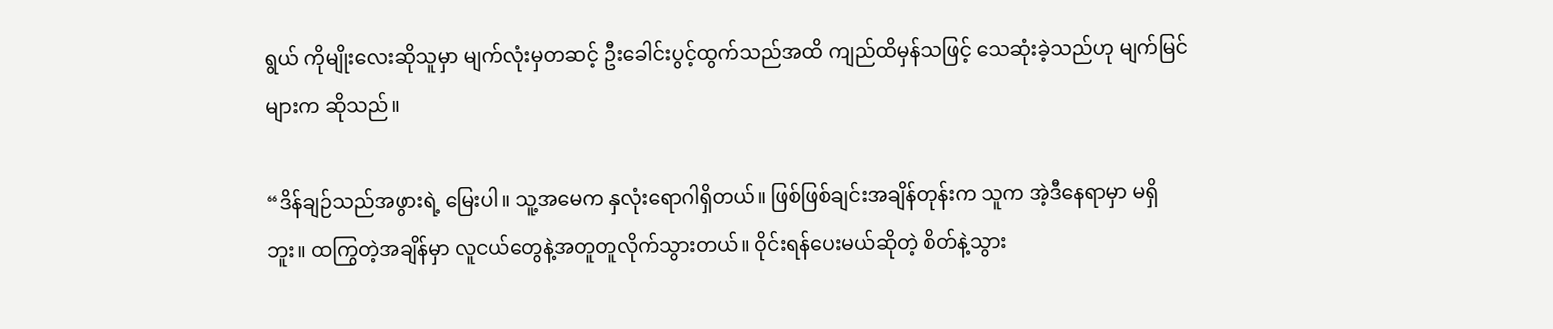ရွယ် ကိုမျိုးလေးဆိုသူမှာ မျက်လုံးမှတဆင့် ဦးခေါင်းပွင့်ထွက်သည်အထိ ကျည်ထိမှန်သဖြင့် သေဆုံးခဲ့သည်ဟု မျက်မြင်များက ဆိုသည်။

“ဒိန်ချဉ်သည်အဖွားရဲ့ မြေးပါ။ သူ့အမေက နှလုံးရောဂါရှိတယ်။ ဖြစ်ဖြစ်ချင်းအချိန်တုန်းက သူက အဲ့ဒီနေရာမှာ မရှိဘူး။ ထကြွတဲ့အချိန်မှာ လူငယ်တွေနဲ့အတူတူလိုက်သွားတယ်။ ဝိုင်းရန်ပေးမယ်ဆိုတဲ့ စိတ်နဲ့သွား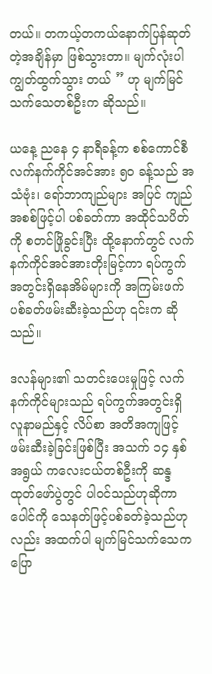တယ်။ တကယ့်တကယ်နောက်ပြန်ဆုတ်တဲ့အချိန်မှာ ဖြစ်သွားတာ။ မျက်လုံးပါကျွတ်ထွက်သွား တယ် ” ဟု မျက်မြင်သက်သေတစ်ဦးက ဆိုသည်။

ယနေ့ ညနေ ၄ နာရီခန့်က စစ်ကောင်စီလက်နက်ကိုင်အင်အား ၅၀ ခန့်သည် အသံဗုံး၊ ရော်ဘာကျည်များ အပြင် ကျည်အစစ်ဖြင့်ပါ ပစ်ခတ်ကာ အထိုင်သပိတ်ကို စတင်ဖြိုခွင်းပြီး ထို့နောက်တွင် လက်နက်ကိုင်အင်အားတိုးမြင့်ကာ ရပ်ကွက်အတွင်းရှိနေအိမ်များကို အကြမ်းဖက်ပစ်ခတ်ဖမ်းဆီးခဲ့သည်ဟု ၎င်းက ဆိုသည်။

ဒလန်များ၏ သတင်းပေးမှုဖြင့် လက်နက်ကိုင်များသည် ရပ်ကွက်အတွင်းရှိ လူနာမည်နှင့် လိပ်စာ အတိအကျဖြင့် ဖမ်းဆီးခဲ့ခြင်းဖြစ်ပြီး အသက် ၁၄ နှစ်အရွယ် ကလေးငယ်တစ်ဦးကို ဆန္ဒထုတ်‌ဖော်ပွဲတွင် ပါဝင်သည်ဟုဆိုကာ ပေါင်ကို သေနတ်ဖြင့်ပစ်ခတ်ခဲ့သည်ဟုလည်း အထက်ပါ မျက်မြင်သက်သေက ပြော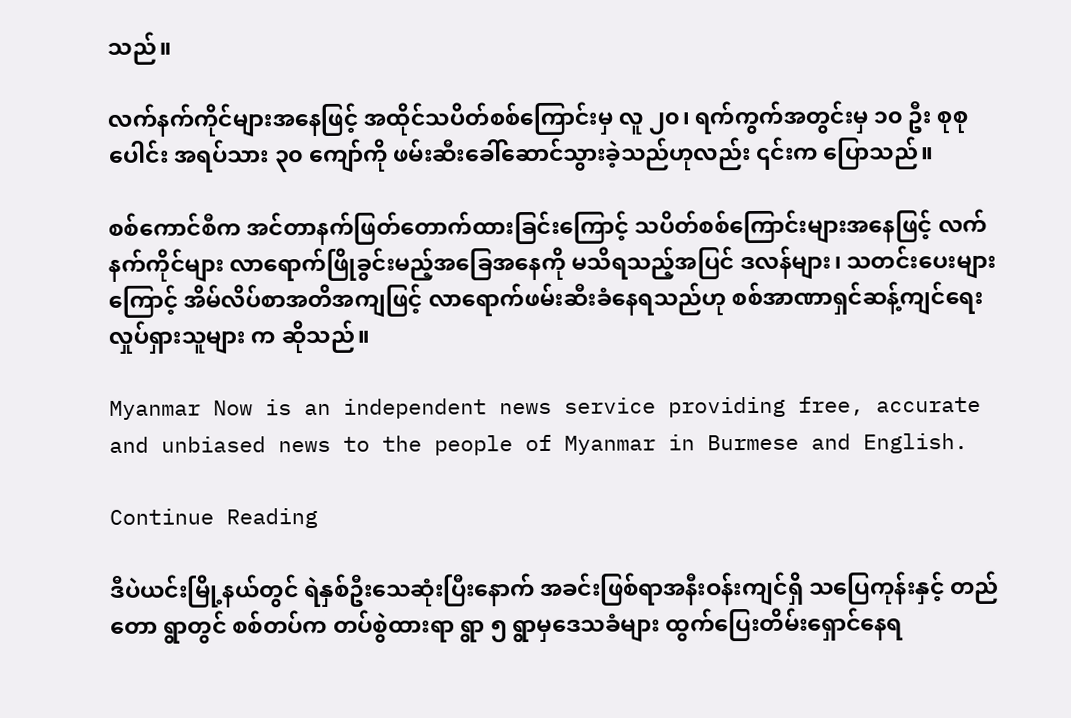သည်။

လက်နက်ကိုင်များအ‌နေဖြင့် အထိုင်သပိတ်စစ်ကြောင်းမှ လူ ၂၀၊ ရက်ကွက်အတွင်းမှ ၁၀ ဦး စုစုပေါင်း အရပ်သား ၃၀ ကျော်ကို ဖမ်းဆီးခေါ်ဆောင်သွားခဲ့သည်ဟုလည်း ၎င်းက ပြောသည်။

စစ်ကောင်စီက အင်တာနက်ဖြတ်တောက်ထားခြင်းကြောင့် သပိတ်စစ်ကြောင်းများအနေဖြင့် လက်နက်ကိုင်များ လာရောက်ဖြိုခွင်းမည့်အခြေအနေကို မသိရသည့်အပြင် ဒလန်များ၊ သတင်းပေးများကြောင့် အိမ်လိပ်စာအတိအကျဖြင့် လာရောက်ဖမ်းဆီးခံနေရသည်ဟု စစ်အာဏာရှင်ဆန့်ကျင်ရေး လှုပ်ရှားသူများ က ဆိုသည်။

Myanmar Now is an independent news service providing free, accurate and unbiased news to the people of Myanmar in Burmese and English.

Continue Reading

ဒီပဲယင်းမြို့နယ်တွင် ရဲနှစ်ဦးသေဆုံးပြီးနောက် အခင်းဖြစ်ရာအနီးဝန်းကျင်ရှိ သပြေကုန်းနှင့် တည်တော ရွာတွင် စစ်တပ်က တပ်စွဲထားရာ ရွာ ၅ ရွာမှဒေသခံများ ထွက်ပြေးတိမ်းရှောင်နေရ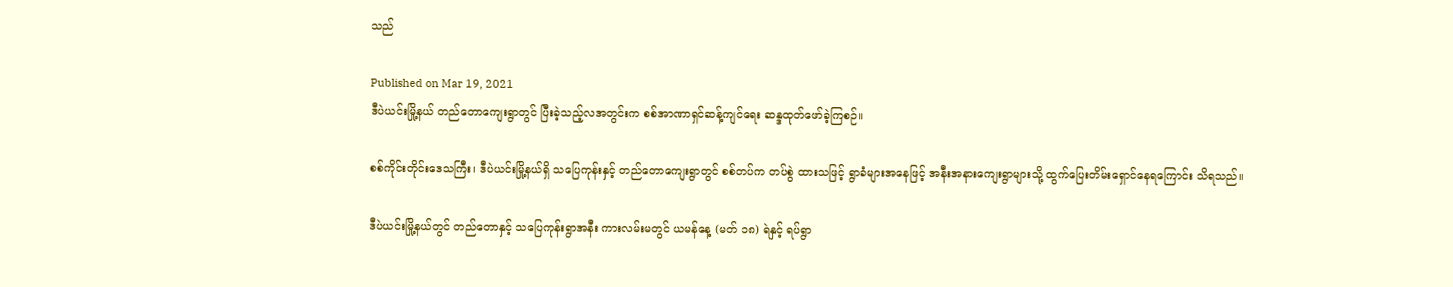သည်

Published on Mar 19, 2021
ဒီပဲယင်းမြို့နယ် တည်တောကျေးရွာတွင် ပြီးခဲ့သည့်လအတွင်းက စစ်အာဏာရှင်ဆန့်ကျင်ရေး ဆန္ဒထုတ်ဖော်ခဲ့ကြစဉ်။

စစ်ကိုင်းတိုင်းဒေသကြီး၊ ဒီပဲယင်းမြို့နယ်ရှိ သပြေကုန်းနှင့် တည်တောကျေးရွာတွင် စစ်တပ်က တပ်စွဲ ထားသဖြင့် ရွာခံများအနေဖြင့် အနီးအနားကျေးရွာများသို့ ထွက်ပြေးတိမ်းရှောင်နေရကြောင်း သိရသည်။

ဒီပဲယင်းမြို့နယ်တွင် တည်တောနှင့် သပြေကုန်းရွာအနီး ကားလမ်းမတွင် ယမန်နေ့ (မတ် ၁၈) ရဲနှင့် ရပ်ရွာ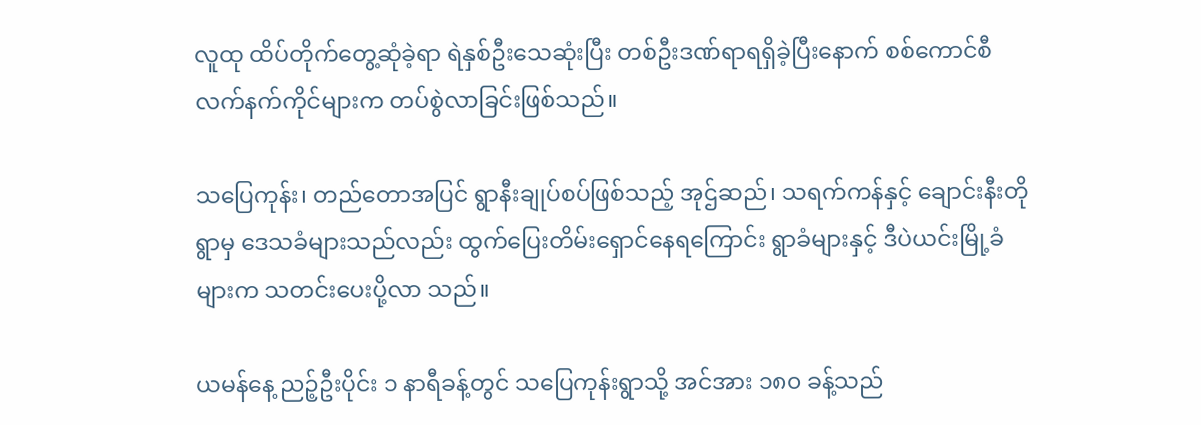လူထု ထိပ်တိုက်တွေ့ဆုံခဲ့ရာ ရဲနှစ်ဦးသေဆုံးပြီး တစ်ဦးဒဏ်ရာရရှိခဲ့ပြီးနောက် စစ်ကောင်စီ လက်နက်ကိုင်များက တပ်စွဲလာခြင်းဖြစ်သည်။

သပြေကုန်း၊ တည်တောအပြင် ရွာနီးချုပ်စပ်ဖြစ်သည့် အုဌ်ဆည်၊ သရက်ကန်နှင့် ချောင်းနီးတိုရွာမှ ဒေသခံများသည်လည်း ထွက်ပြေးတိမ်းရှောင်နေရကြောင်း ရွာခံများနှင့် ဒီပဲယင်းမြို့ခံများက သတင်းပေးပို့လာ သည်။

ယမန်နေ့ ညဉ့်ဦးပိုင်း ၁ နာရီခန့်တွင် သပြေကုန်းရွာသို့ အင်အား ၁၈၀ ခန့်သည်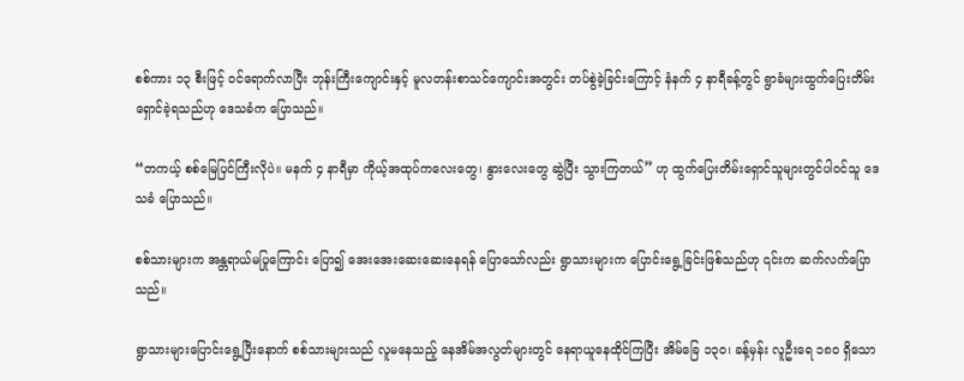စစ်ကား ၁၃ စီးဖြင့် ဝင်ရောက်လာပြီး ဘုန်းကြီးကျောင်းနှင့် မူလတန်းစာသင်ကျောင်းအတွင်း တပ်စွဲခဲ့ခြင်းကြောင့် နံနက် ၄ နာရီခန့်တွင် ရွာခံများထွက်ပြေးတိမ်းရှောင်ခဲ့ရသည်ဟု ဒေသခံက ပြောသည်။

“တကယ့် စစ်မြေပြင်ကြီးလိုပဲ။ မနက် ၄ နာရီမှာ ကိုယ့်အထုပ်ကလေးတွေ၊ နွားလေးတွေ ဆွဲပြီး သွားကြတယ်” ဟု ထွက်ပြေးတိမ်းရှောင်သူများတွင်ပါဝင်သူ ဒေသခံ ပြောသည်။

စစ်သားများက အန္တရာယ်မပြုကြောင်း ပြော၍ အေးအေးဆေးဆေးနေရန် ပြောသော်လည်း ရွာသားများက ပြောင်းရွေ့ခြင်းဖြစ်သည်ဟု ၎င်းက ဆက်လက်ပြောသည်။

ရွာသားများပြောင်းရွေ့ပြီးနောက် စစ်သားများသည် လူမနေသည့် နေအိမ်အလွတ်များတွင် နေရာယူနေထိုင်ကြပြီး အိမ်ခြေ ၁၃၀၊ ခန့်မှန်း လူဦးရေ ၁၈၀ ရှိသော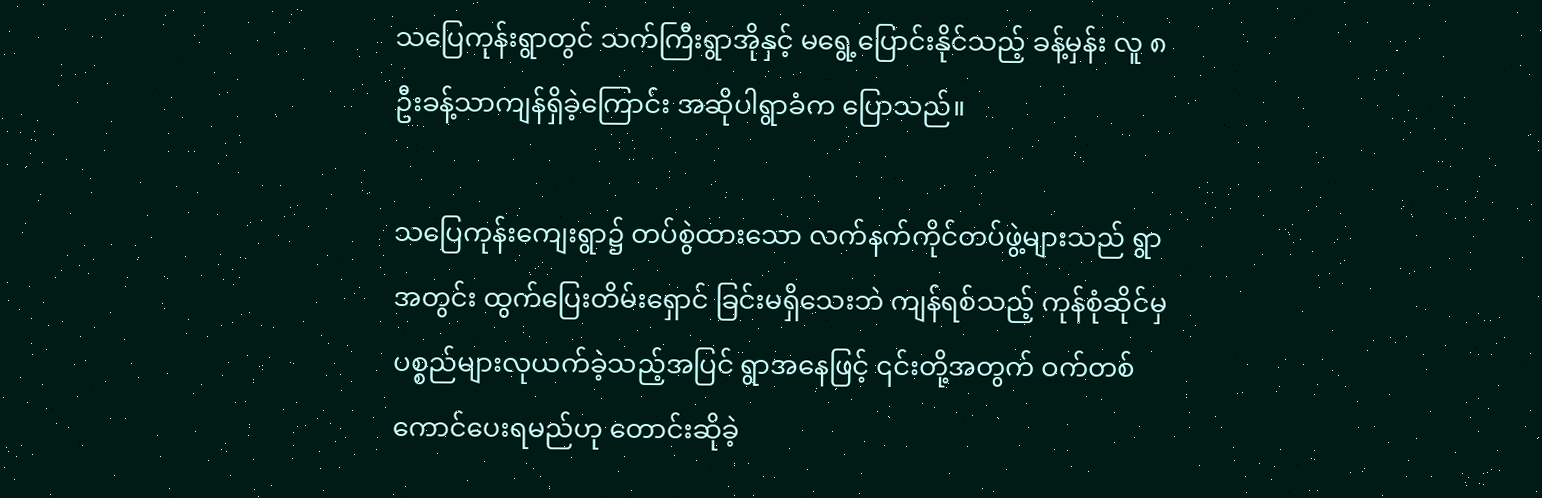သပြေကုန်းရွာတွင် သက်ကြီးရွာအိုနှင့် မရွေ့ပြောင်းနိုင်သည့် ခန့်မှန်း လူ ၈ ဦးခန့်သာကျန်ရှိခဲ့ကြောင်း အဆိုပါရွာခံက ပြောသည်။

သပြေကုန်းကျေးရွာ၌ တပ်စွဲထားသော လက်နက်ကိုင်တပ်ဖွဲ့များသည် ရွာအတွင်း ထွက်ပြေးတိမ်းရှောင် ခြင်းမရှိသေးဘဲ ကျန်ရစ်သည့် ကုန်စုံဆိုင်မှ ပစ္စည်များလုယက်ခဲ့သည့်အပြင် ရွာအနေဖြင့် ၎င်းတို့အတွက် ဝက်တစ်ကောင်ပေးရမည်ဟု တောင်းဆိုခဲ့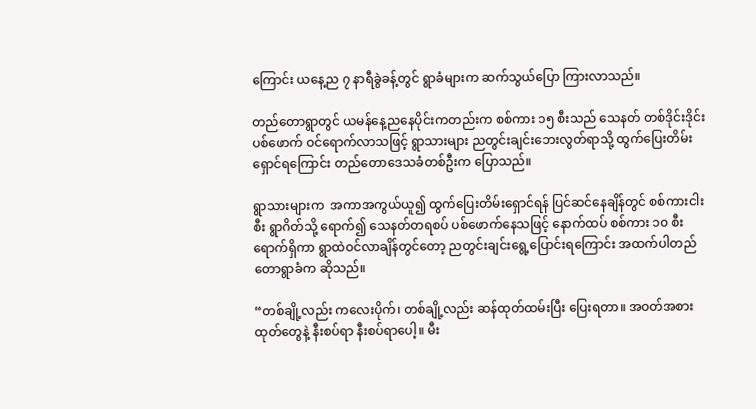ကြောင်း ယနေ့ည ၇ နာရီခွဲခန့်တွင် ရွာခံများက ဆက်သွယ်ပြော ကြားလာသည်။

တည်တောရွာတွင် ယမန်နေ့ညနေပိုင်းကတည်းက စစ်ကား ၁၅ စီးသည် သေနတ် တစ်ဒိုင်းဒိုင်းပစ်ဖောက် ဝင်ရောက်လာသဖြင့် ရွာသားများ ညတွင်းချင်းဘေးလွတ်ရာသို့ ထွက်ပြေးတိမ်းရှောင်ရကြောင်း တည်တောဒေသခံတစ်ဦးက ပြောသည်။

ရွာသားများက  အကာအကွယ်ယူ၍ ထွက်ပြေးတိမ်းရှောင်ရန် ပြင်ဆင်နေချိန်တွင် စစ်ကားငါးစီး ရွာဂိတ်သို့ ရောက်၍ သေနတ်တရစပ် ပစ်ဖောက်နေသဖြင့် နောက်ထပ် စစ်ကား ၁၀ စီးရောက်ရှိကာ ရွာထဲဝင်လာချိန်တွင်တော့ ညတွင်းချင်းရွေ့ပြောင်းရကြောင်း အထက်ပါတည်တောရွာခံက ဆိုသည်။

“တစ်ချို့လည်း ကလေးပိုက်၊ တစ်ချို့လည်း ဆန်ထုတ်ထမ်းပြီး ပြေးရတာ။ အဝတ်အစားထုတ်တွေနဲ့ နီးစပ်ရာ နီးစပ်ရာပေါ့။ မီး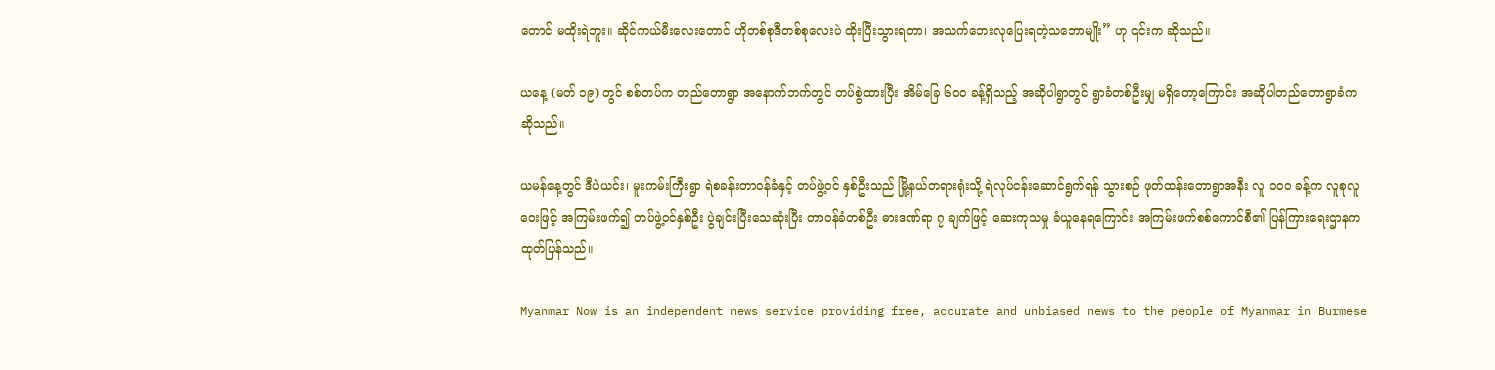တောင် မထိုးရဲဘူး။ ဆိုင်ကယ်မီးလေးတောင် ဟိုတစ်စုဒီတစ်စုလေးပဲ ထိုးပြီးသွားရတာ၊ အသက်ဘေးလုပြေးရတဲ့သဘောမျိုး” ဟု ၎င်းက ဆိုသည်။

ယနေ့ (မတ် ၁၉) တွင် စစ်တပ်က တည်တောရွာ အနောက်ဘက်တွင် တပ်စွဲထားပြီး အိမ်ခြေ ၆၀၀ ခန့်ရှိသည့် အဆိုပါရွာတွင် ရွာခံတစ်ဦးမျှ မရှိတော့ကြောင်း အဆိုပါတည်တောရွာခံက ဆိုသည်။

ယမန်နေ့တွင် ဒီပဲယင်း၊ မူးကမ်းကြီးရွာ ရဲစခန်းတာဝန်ခံနှင့် တပ်ဖွဲ့ဝင် နှစ်ဦးသည် မြို့နယ်တရားရုံးသို့ ရဲလုပ်ငန်းဆောင်ရွက်ရန် သွားစဉ် ဖုတ်ထန်းတောရွာအနီး လူ ၁၀၀ ခန့်က လူစုလူဝေးဖြင့် အကြမ်းဖက်၍ တပ်ဖွဲ့ဝင်နှစ်ဦး ပွဲချင်းပြီးသေဆုံးပြီး တာဝန်ခံတစ်ဦး ဓားဒဏ်ရာ ၇ ချက်ဖြင့် ဆေးကုသမှု ခံယူနေရကြောင်း အကြမ်းဖက်စစ်ကောင်စီ၏ ပြန်ကြားရေးဌာနက ထုတ်ပြန်သည်။

Myanmar Now is an independent news service providing free, accurate and unbiased news to the people of Myanmar in Burmese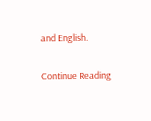and English.

Continue Reading